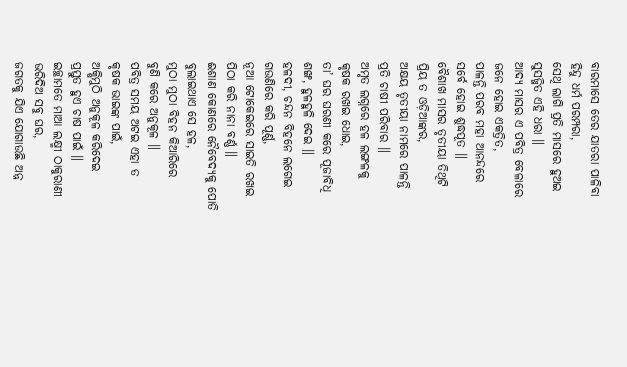ବାରମାସେ ତେର ଯାତରା ପାଳିବା
ହିନ୍ଦୁ ଧର୍ମ ପରମ୍ପରା,
ସେଥି ଲାଗି ପ୍ରତି ମାସରେ ହୁଅଇ
ସୁସଜ୍ଜିତ ଏହି ଧରା ॥
ଆଦ୍ୟ ମାସର ଏ ପବିତ୍ର ବେଳାରେ
ଜନେ ହୋଇ ଏକତ୍ରିତ,
ପାଳନ୍ତି ପରବ ମହା ଆନନ୍ଦରେ
ସର୍ବେ ହୋଇ ଶୁଦ୍ଧପୂତ ॥
ବୈଶାଖ ମାସର ତୃତୀୟା ତିଥିଟି
ପ୍ରିୟ ତ ଓଡ଼ିଆଙ୍କର,
ଅକ୍ଷୟ ତୃତୀୟା ନାମରେ ପାଳନ୍ତି
ପ୍ରତି ଚାଷୀ ପରିବାର ॥
ଅମୃତ ଲଗ୍ନରେ ହଳ ଲଙ୍ଗଳକୁ
କୃଷକ ରଖଇ ଧୋଇ,
ତା’ ଘର ଘରଣୀ କରେ ପୂଜାବିଧି
ଶଙ୍ଖ, ହୁଳହୁଳି ଦେଇ ॥
ହଳଦୀ, ଚନ୍ଦନ ବିହନେ ଲଗେଇ
ଗଉଣିରେ କରି ପୂର୍ଣ୍ଣ,
ନୂଆ ଟୋକେଇରେ ସାଇତି ରଖଇ
ପିଠା କରି ନାନା ବର୍ଣ୍ଣ ॥
ଈଶାଣ କୋଣରେ ନୈବେଦ୍ୟକୁ ପୋତି
ବୁଲାଇଥାଏ ସେ ହଳ,
ମୁଠା ମୁଠା ବିହନ କିଆରିରେ
ବୁଣି କରେ ଅନୁକୂଳ ॥
ପବିତ୍ର ସମୟ ଅଟଇ ଏହା ତ
କୃଷକ ଭାଇଙ୍କ ପାଇଁ,
ଅକ୍ଷିମୁଠି ଅନୁକୂଳ କରିଦେଇ
ପ୍ରସ୍ତୁତ ହୁଏ ଚାଷ ପାଇଁ ॥
ଇଚ୍ଛାମତେ ମାଆ ଲକ୍ଷ୍ମୀ ଠାକୁରାଣୀ
ଭରିଦିଅ ସବୁ ଘର,
ଜଗତକୁ ଯିଏ ଯୋଗାଉଛି ଅନ୍ନ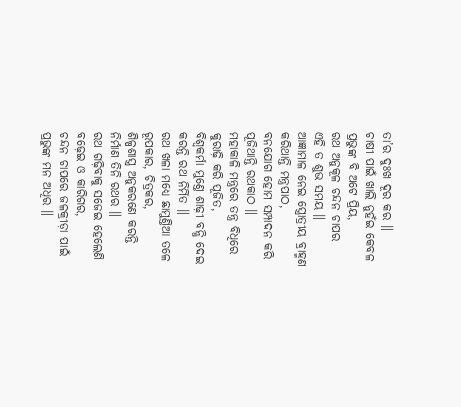ତା’ର ଦୁଃଖ ଦୂର କର ॥
ଚାଷୀ ପାଇଁ ଖାଲି ନୁହଁଇ କେବଳ
ପ୍ରଭୁଙ୍କ ବି ଅଟେ ପ୍ରିୟ,
ରଥ ଅନୁକୂଳ ଚନ୍ଦନ ଚାପର
ଏହି ତ ଶୁଭ ସମୟ ॥
ଆଜ୍ଞାମାଳ ନେଇ ସ୍ତ୍ରୋତ୍ରୀୟ ବ୍ରାହ୍ମଣ
କରିଥାନ୍ତି ମନ୍ତ୍ରପାଠ,
ବନଯୋଗ ହୋମ ସମ୍ପାଦନ କରି
ପୂଜିଥାନ୍ତି ରଥକାଠ ॥
ମହାକାଳି ମନ୍ତ୍ରରେ ତନ୍ତ୍ର ବିଧିରେ
କୁରାଢ଼ି କରି ପୂଜିତ,
ବିଶ୍ୱକର୍ମା ମୁଣ୍ତେ ଶାଢ଼ୀ ବନ୍ଧି ଦେଇ
କରନ୍ତି ରଥ ନିର୍ମିତ ॥
ରଥ ଖଳା ମଧ୍ୟେ ଛାମୁଣ୍ତିଆ ତଳେ
ରୂପକାର, ଚିତ୍ରକର,
ଶିଳ୍ପଶାସ୍ତ୍ର ଅନୁକରଣେ କରନ୍ତି
ନିର୍ମାଣ ତିନି ରଥର ॥
ରଥ ଗଢ଼ିବାକୁ ସଜେଇ ହେଲେଣି
ବଢ଼େଇ ଓ କାରିଗର,
ଚନ୍ଦନ ଚାପରେ ଜଳକ୍ରୀଡ଼ା ପାଇଁ
ପ୍ରଭୁଙ୍କ ମନ ଅଧିର ॥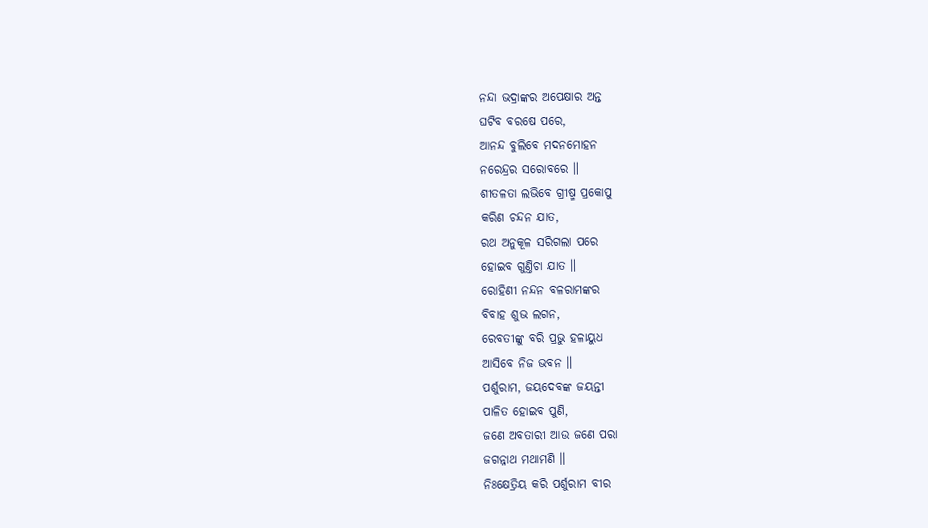ନନ୍ଦା ଭଦ୍ରାଙ୍କର ଅପେକ୍ଷାର ଅନ୍ତ
ଘଟିବ ବରଷେ ପରେ,
ଆନନ୍ଦ ବୁଲିବେ ମଦନମୋହନ
ନରେନ୍ଦ୍ରର ସରୋବରେ ॥
ଶୀତଳତା ଲଭିବେ ଗ୍ରୀଷ୍ମ ପ୍ରକୋପୁ
କରିଣ ଚନ୍ଦନ ଯାତ,
ରଥ ଅନୁକୂଳ ସରିଗଲା ପରେ
ହୋଇବ ଗୁଣ୍ତିଚା ଯାତ ॥
ରୋହିଣୀ ନନ୍ଦନ ବଳରାମଙ୍କର
ବିବାହ ଶୁଭ ଲଗନ,
ରେବତୀଙ୍କୁ ବରି ପ୍ରଭୁ ହଳାୟୁଧ
ଆସିବେ ନିଜ ଭବନ ॥
ପର୍ଶୁରାମ, ଜୟଦେବଙ୍କ ଜୟନ୍ତୀ
ପାଳିତ ହୋଇବ ପୁଣି,
ଜଣେ ଅବତାରୀ ଆଉ ଜଣେ ପରା
ଜଗନ୍ନାଥ ମଥାମଣି ॥
ନିଃକ୍ଷେତ୍ରିୟ କରି ପର୍ଶୁରାମ ବୀର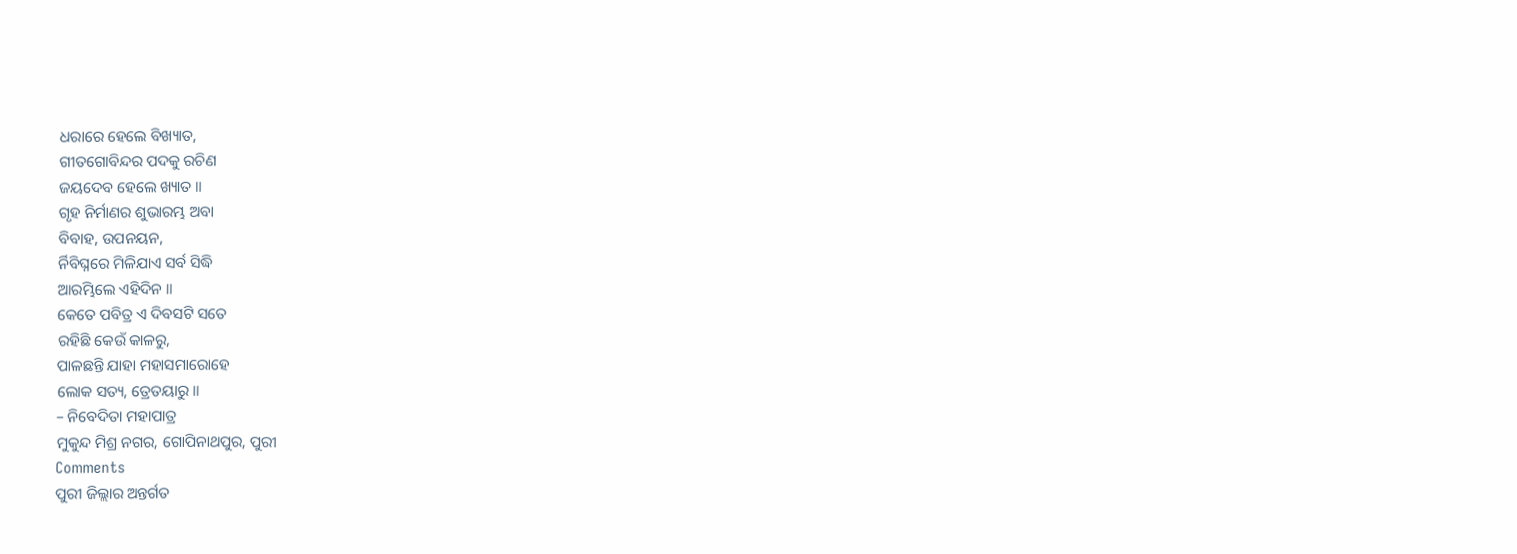ଧରାରେ ହେଲେ ବିଖ୍ୟାତ,
ଗୀତଗୋବିନ୍ଦର ପଦକୁ ରଚିଣ
ଜୟଦେବ ହେଲେ ଖ୍ୟାତ ॥
ଗୃହ ନିର୍ମାଣର ଶୁଭାରମ୍ଭ ଅବା
ବିବାହ, ଉପନୟନ,
ର୍ନିବିଘ୍ନରେ ମିଳିଯାଏ ସର୍ବ ସିଦ୍ଧି
ଆରମ୍ଭିଲେ ଏହିଦିନ ॥
କେତେ ପବିତ୍ର ଏ ଦିବସଟି ସତେ
ରହିଛି କେଉଁ କାଳରୁ,
ପାଳଛନ୍ତି ଯାହା ମହାସମାରୋହେ
ଲୋକ ସତ୍ୟ, ତ୍ରେତୟାରୁ ॥
– ନିବେଦିତା ମହାପାତ୍ର
ମୁକୁନ୍ଦ ମିଶ୍ର ନଗର, ଗୋପିନାଥପୁର, ପୁରୀ
Comments
ପୁରୀ ଜିଲ୍ଲାର ଅନ୍ତର୍ଗତ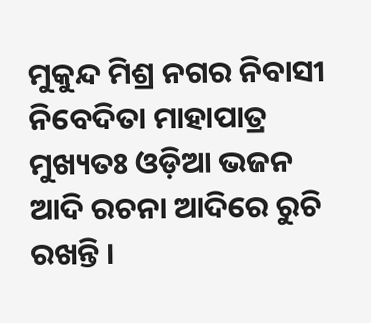ମୁକୁନ୍ଦ ମିଶ୍ର ନଗର ନିବାସୀ ନିବେଦିତା ମାହାପାତ୍ର ମୁଖ୍ୟତଃ ଓଡ଼ିଆ ଭଜନ ଆଦି ରଚନା ଆଦିରେ ରୁଚି ରଖନ୍ତି ।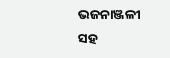ଭଜନାଞ୍ଜଳୀ ସହ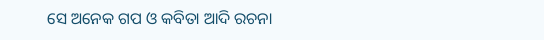ସେ ଅନେକ ଗପ ଓ କବିତା ଆଦି ରଚନା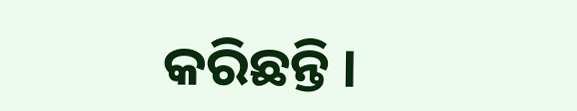କରିଛନ୍ତି ।